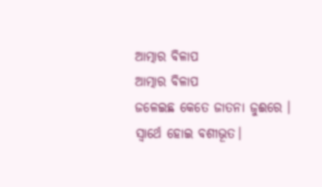ଆତ୍ମାର ବିଳାପ
ଆତ୍ମାର ବିଳାପ
ଜଳେଇଛ କେତେ ଜାତନା ଜୁଈରେ ।
ସ୍ବାର୍ଥେ ହୋଇ ବଶୀଭୂତ।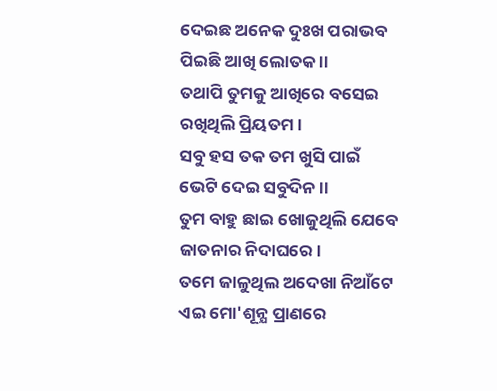ଦେଇଛ ଅନେକ ଦୁଃଖ ପରାଭବ
ପିଇଛି ଆଖି ଲୋତକ ।।
ତଥାପି ତୁମକୁ ଆଖିରେ ବସେଇ
ରଖିଥିଲି ପ୍ରିୟତମ ।
ସବୁ ହସ ତକ ତମ ଖୁସି ପାଇଁ
ଭେଟି ଦେଇ ସବୁଦିନ ।।
ତୁମ ବାହୁ ଛାଇ ଖୋଜୁଥିଲି ଯେବେ
ଜାତନାର ନିଦାଘରେ।
ତମେ ଜାଳୁଥିଲ ଅଦେଖା ନିଆଁଟେ
ଏଇ ମୋ'ଶୂନ୍ଯ ପ୍ରାଣରେ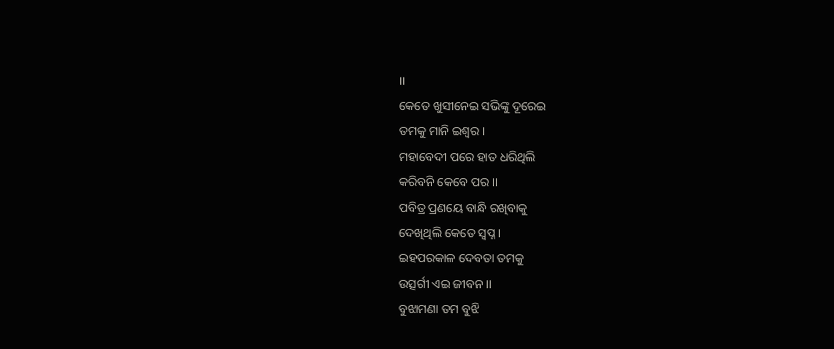।।
କେତେ ଖୁସୀନେଇ ସଭିଙ୍କୁ ଦୂରେଇ
ତମକୁ ମାନି ଇଶ୍ବର ।
ମହାବେଦୀ ପରେ ହାତ ଧରିଥିଲି
କରିବନି କେବେ ପର ।।
ପବିତ୍ର ପ୍ରଣୟେ ବାନ୍ଧି ରଖିବାକୁ
ଦେଖିଥିଲି କେତେ ସ୍ବପ୍ନ ।
ଇହପରକାଳ ଦେବତା ତମକୁ
ଉତ୍ସର୍ଗୀ ଏଇ ଜୀବନ ।।
ବୁଝାମଣା ତମ ବୁଝି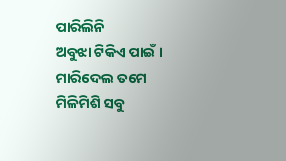ପାରିଲିନି
ଅବୁଝା ଟିକିଏ ପାଇଁ ।
ମାରିଦେଲ ତମେ ମିଳିମିଶି ସବୁ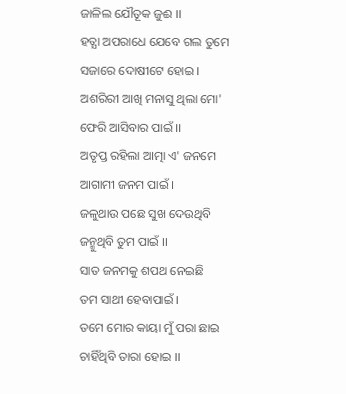ଜାଳିଲ ଯୌତୂକ ଜୁଈ ।।
ହତ୍ଯା ଅପରାଧେ ଯେବେ ଗଲ ତୁମେ
ସଜାରେ ଦୋଷୀଟେ ହୋଇ ।
ଅଶରିରୀ ଆଖି ମନାସୁ ଥିଲା ମୋ'
ଫେରି ଆସିବାର ପାଇଁ ।।
ଅତୃପ୍ତ ରହିଲା ଆତ୍ମା ଏ' ଜନମେ
ଆଗାମୀ ଜନମ ପାଇଁ ।
ଜଳୁଥାଉ ପଛେ ସୁଖ ଦେଉଥିବି
ଜନ୍ମୁଥିବି ତୁମ ପାଇଁ ।।
ସାତ ଜନମକୁ ଶପଥ ନେଇଛି
ତମ ସାଥୀ ହେବାପାଇଁ ।
ତମେ ମୋର କାୟା ମୁଁ ପରା ଛାଇ
ଚାହିଁଥିବି ତାରା ହୋଇ ।।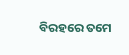ବିରହରେ ତମେ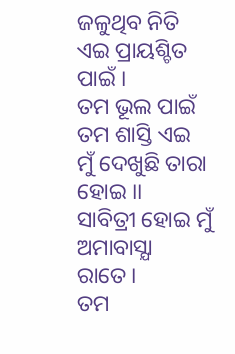ଜଳୁଥିବ ନିତି
ଏଇ ପ୍ରାୟଶ୍ଚିତ ପାଇଁ ।
ତମ ଭୂଲ ପାଇଁ ତମ ଶାସ୍ତି ଏଇ
ମୁଁ ଦେଖୁଛି ତାରା ହୋଇ ।।
ସାବିତ୍ରୀ ହୋଇ ମୁଁ ଅମାବାସ୍ଯା ରାତେ।
ତମ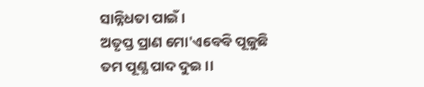ସାନ୍ନିଧତା ପାଇଁ ।
ଅତୃପ୍ତ ପ୍ରାଣ ମୋ'ଏବେବି ପୂଜୁଛି
ତମ ପୂଣ୍ଯ ପାଦ ଦୁଇ ।।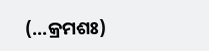(...କ୍ରମଶଃ)